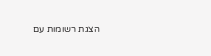הצגת רשומות עם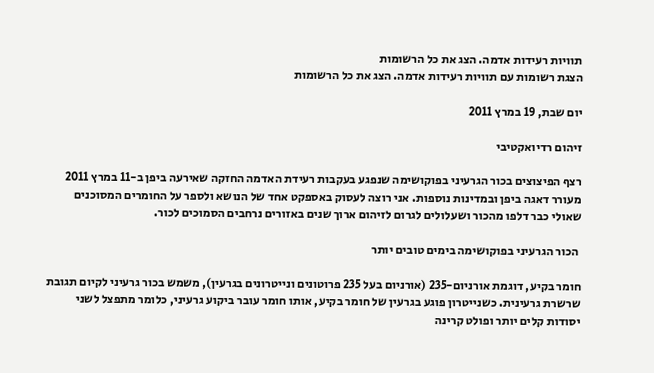תוויות רעידות אדמה. הצג את כל הרשומות
הצגת רשומות עם תוויות רעידות אדמה. הצג את כל הרשומות

יום שבת, 19 במרץ 2011

זיהום רדיואקטיבי

רצף הפיצוצים בכור הגרעיני בפוקושימה שנפגע בעקבות רעידת האדמה החזקה שאירעה ביפן ב-11 במרץ 2011 מעורר דאגה ביפן ובמדינות נוספות. אני רוצה לעסוק באספקט אחד של הנושא ולספר על החומרים המסוכנים שאולי כבר דלפו מהכור ושעלולים לגרום לזיהום ארוך שנים באזורים נרחבים הסמוכים לכור.

 הכור הגרעיני בפוקושימה בימים טובים יותר

חומר בקיע, דוגמת אורניום-235 (אורניום בעל 235 פרוטונים ונייטרונים בגרעין), משמש בכור גרעיני לקיום תגובת שרשרת גרעינית. כשנייטרון פוגע בגרעין של חומר בקיע, אותו חומר עובר ביקוע גרעיני, כלומר מתפצל לשני יסודות קלים יותר ופולט קרינה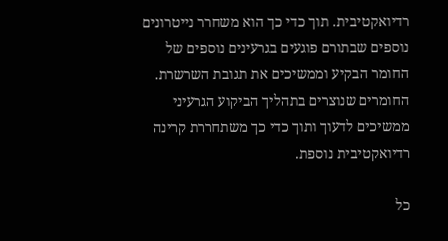רדיואקטיבית. תוך כדי כך הוא משחרר נייטרונים נוספים שבתורם פוגעים בגרעינים נוספים של החומר הבקיע וממשיכים את תגובת השרשרת. החומרים שנוצרים בתהליך הביקוע הגרעיני ממשיכים לדעוך ותוך כדי כך משתחררת קרינה רדיואקטיבית נוספת.

כל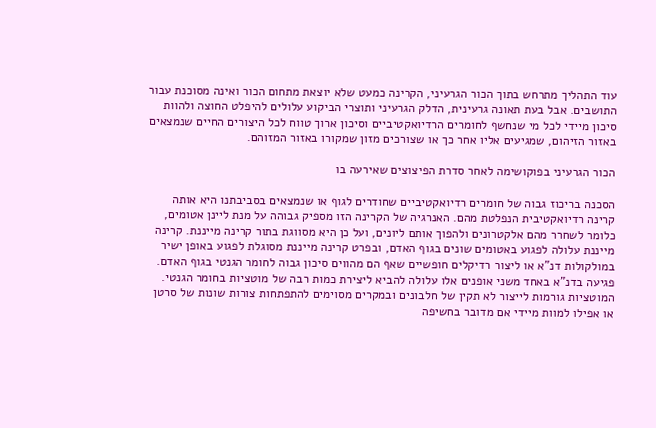עוד התהליך מתרחש בתוך הכור הגרעיני, הקרינה כמעט שלא יוצאת מתחום הכור ואינה מסוכנת עבור התושבים. אבל בעת תאונה גרעינית, הדלק הגרעיני ותוצרי הביקוע עלולים להיפלט החוצה ולהוות סיכון מיידי לכל מי שנחשף לחומרים הרדיואקטיביים וסיכון ארוך טווח לכל היצורים החיים שנמצאים באזור הזיהום, שמגיעים אליו אחר כך או שצורכים מזון שמקורו באזור המזוהם.

הכור הגרעיני בפוקושימה לאחר סדרת הפיצוצים שאירעה בו

הסכנה בריכוז גבוה של חומרים רדיואקטיביים שחודרים לגוף או שנמצאים בסביבתנו היא אותה קרינה רדיואקטיבית הנפלטת מהם. האנרגיה של הקרינה הזו מספיק גבוהה על מנת ליינן אטומים, כלומר לשחרר מהם אלקטרונים ולהפוך אותם ליונים, ועל כן היא מסווגת בתור קרינה מייננת. קרינה מייננת עלולה לפגוע באטומים שונים בגוף האדם, ובפרט קרינה מייננת מסוגלת לפגוע באופן ישיר במולקולות דנ"א או ליצור רדיקלים חופשיים שאף הם מהווים סיכון גבוה לחומר הגנטי בגוף האדם. פגיעה בדנ"א באחד משני אופנים אלו עלולה להביא ליצירת כמות רבה של מוטציות בחומר הגנטי. המוטציות גורמות לייצור לא תקין של חלבונים ובמקרים מסוימים להתפתחות צורות שונות של סרטן או אפילו למוות מיידי אם מדובר בחשיפה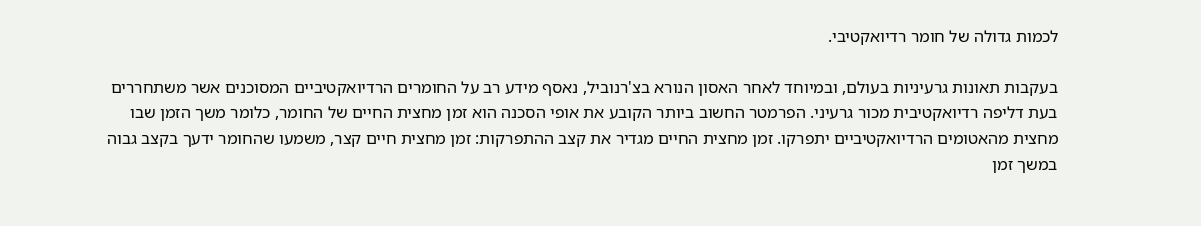לכמות גדולה של חומר רדיואקטיבי.

בעקבות תאונות גרעיניות בעולם, ובמיוחד לאחר האסון הנורא בצ'רנוביל, נאסף מידע רב על החומרים הרדיואקטיביים המסוכנים אשר משתחררים בעת דליפה רדיואקטיבית מכור גרעיני. הפרמטר החשוב ביותר הקובע את אופי הסכנה הוא זמן מחצית החיים של החומר, כלומר משך הזמן שבו מחצית מהאטומים הרדיואקטיביים יתפרקו. זמן מחצית החיים מגדיר את קצב ההתפרקות: זמן מחצית חיים קצר, משמעו שהחומר ידעך בקצב גבוה במשך זמן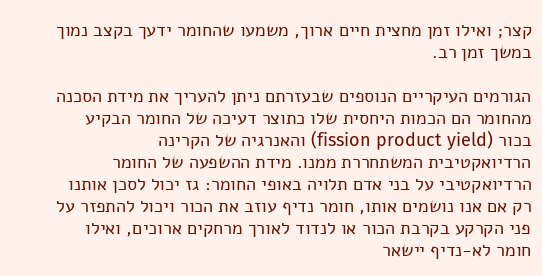קצר; ואילו זמן מחצית חיים ארוך, משמעו שהחומר ידעך בקצב נמוך במשך זמן רב.

הגורמים העיקריים הנוספים שבעזרתם ניתן להעריך את מידת הסכנה מהחומר הם הכמות היחסית שלו כתוצר דעיכה של החומר הבקיע בכור (fission product yield) והאנרגיה של הקרינה הרדיואקטיבית המשתחררת ממנו. מידת ההשפעה של החומר הרדיואקטיבי על בני אדם תלויה באופי החומר: גז יכול לסכן אותנו רק אם אנו נושמים אותו, חומר נדיף עוזב את הכור ויכול להתפזר על פני הקרקע בקרבת הכור או לנדוד לאורך מרחקים ארוכים, ואילו חומר לא-נדיף יישאר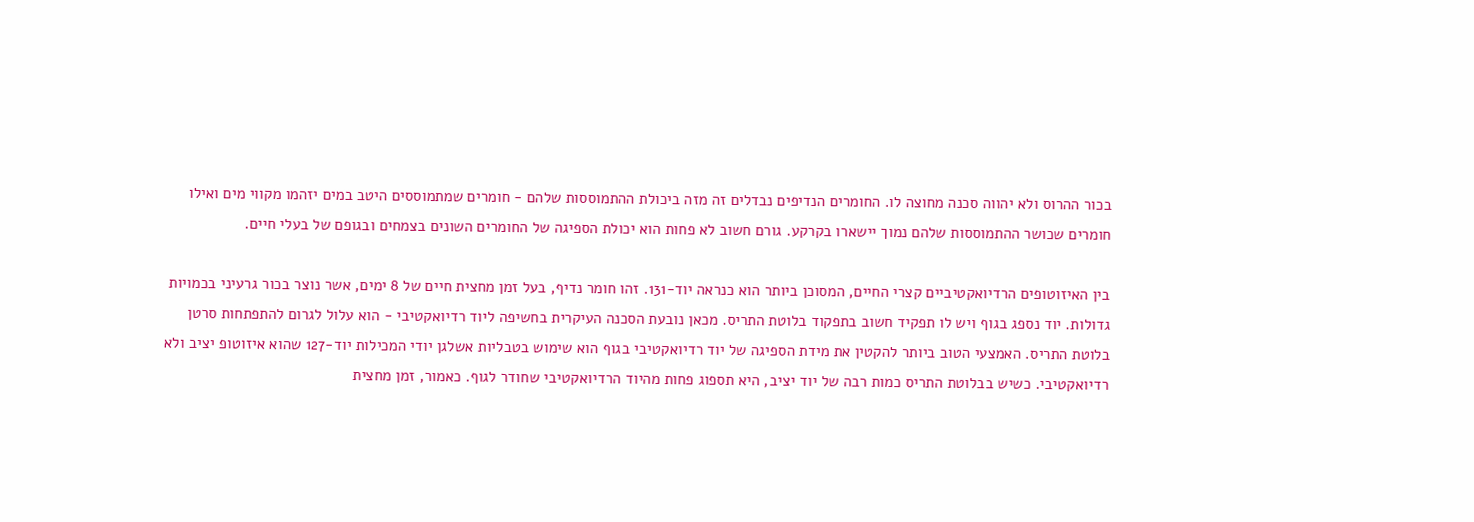בכור ההרוס ולא יהווה סכנה מחוצה לו. החומרים הנדיפים נבדלים זה מזה ביכולת ההתמוססות שלהם - חומרים שמתמוססים היטב במים יזהמו מקווי מים ואילו חומרים שכושר ההתמוססות שלהם נמוך יישארו בקרקע. גורם חשוב לא פחות הוא יכולת הספיגה של החומרים השונים בצמחים ובגופם של בעלי חיים.

בין האיזוטופים הרדיואקטיביים קצרי החיים, המסוכן ביותר הוא כנראה יוד-131. זהו חומר נדיף, בעל זמן מחצית חיים של 8 ימים, אשר נוצר בכור גרעיני בכמויות גדולות. יוד נספג בגוף ויש לו תפקיד חשוב בתפקוד בלוטת התריס. מכאן נובעת הסכנה העיקרית בחשיפה ליוד רדיואקטיבי - הוא עלול לגרום להתפתחות סרטן בלוטת התריס. האמצעי הטוב ביותר להקטין את מידת הספיגה של יוד רדיואקטיבי בגוף הוא שימוש בטבליות אשלגן יודי המכילות יוד-127 שהוא איזוטופ יציב ולא רדיואקטיבי. כשיש בבלוטת התריס כמות רבה של יוד יציב, היא תספוג פחות מהיוד הרדיואקטיבי שחודר לגוף. כאמור, זמן מחצית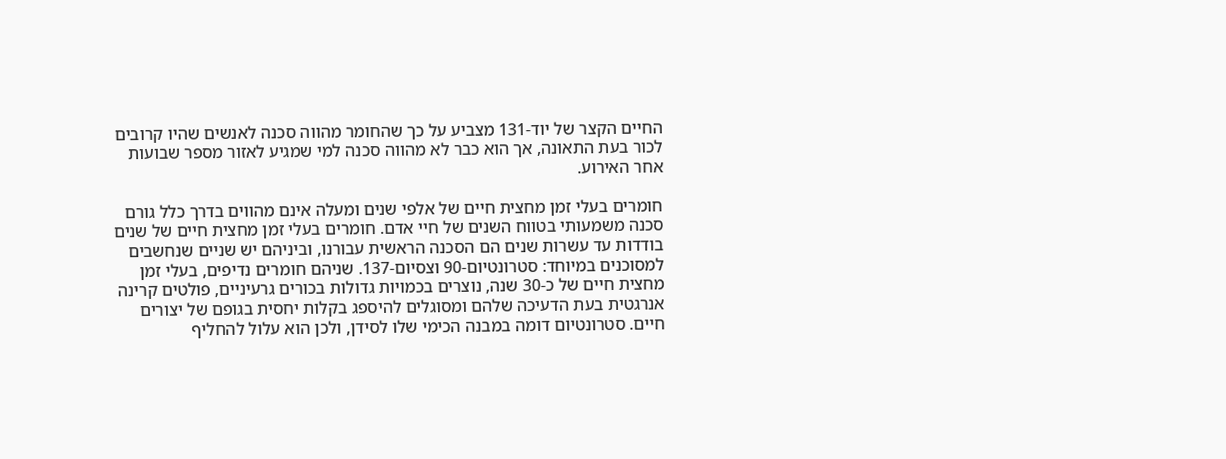החיים הקצר של יוד-131 מצביע על כך שהחומר מהווה סכנה לאנשים שהיו קרובים לכור בעת התאונה, אך הוא כבר לא מהווה סכנה למי שמגיע לאזור מספר שבועות אחר האירוע.

חומרים בעלי זמן מחצית חיים של אלפי שנים ומעלה אינם מהווים בדרך כלל גורם סכנה משמעותי בטווח השנים של חיי אדם. חומרים בעלי זמן מחצית חיים של שנים בודדות עד עשרות שנים הם הסכנה הראשית עבורנו, וביניהם יש שניים שנחשבים למסוכנים במיוחד: סטרונטיום-90 וצסיום-137. שניהם חומרים נדיפים, בעלי זמן מחצית חיים של כ-30 שנה, נוצרים בכמויות גדולות בכורים גרעיניים, פולטים קרינה אנרגטית בעת הדעיכה שלהם ומסוגלים להיספג בקלות יחסית בגופם של יצורים חיים. סטרונטיום דומה במבנה הכימי שלו לסידן, ולכן הוא עלול להחליף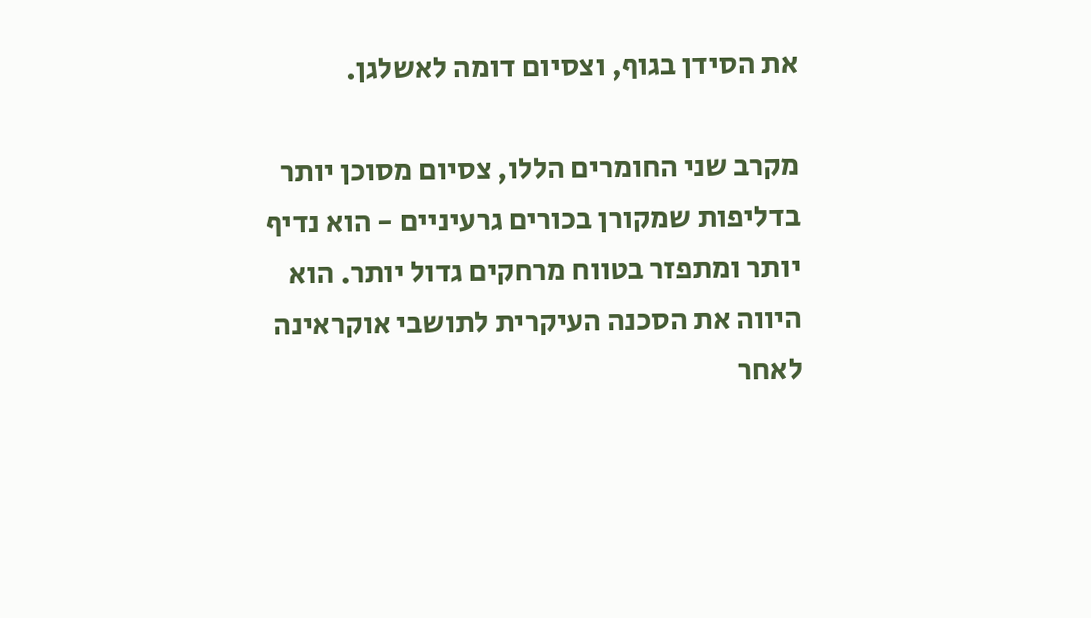את הסידן בגוף, וצסיום דומה לאשלגן.

מקרב שני החומרים הללו, צסיום מסוכן יותר בדליפות שמקורן בכורים גרעיניים - הוא נדיף יותר ומתפזר בטווח מרחקים גדול יותר. הוא היווה את הסכנה העיקרית לתושבי אוקראינה לאחר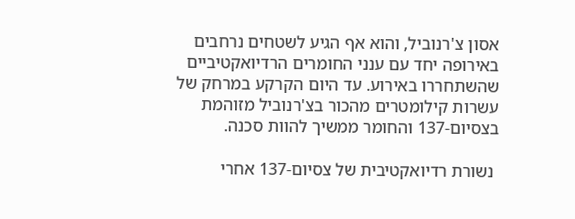אסון צ'רנוביל, והוא אף הגיע לשטחים נרחבים באירופה יחד עם ענני החומרים הרדיואקטיביים שהשתחררו באירוע. עד היום הקרקע במרחק של עשרות קילומטרים מהכור בצ'רנוביל מזוהמת בצסיום-137 והחומר ממשיך להוות סכנה.

 נשורת רדיואקטיבית של צסיום-137 אחרי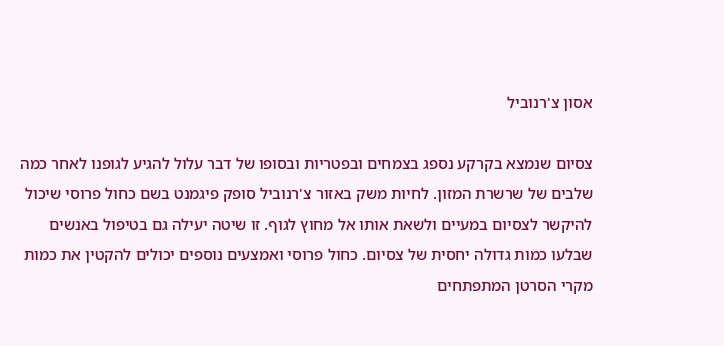אסון צ'רנוביל

צסיום שנמצא בקרקע נספג בצמחים ובפטריות ובסופו של דבר עלול להגיע לגופנו לאחר כמה שלבים של שרשרת המזון. לחיות משק באזור צ'רנוביל סופק פיגמנט בשם כחול פרוסי שיכול להיקשר לצסיום במעיים ולשאת אותו אל מחוץ לגוף. זו שיטה יעילה גם בטיפול באנשים שבלעו כמות גדולה יחסית של צסיום. כחול פרוסי ואמצעים נוספים יכולים להקטין את כמות מקרי הסרטן המתפתחים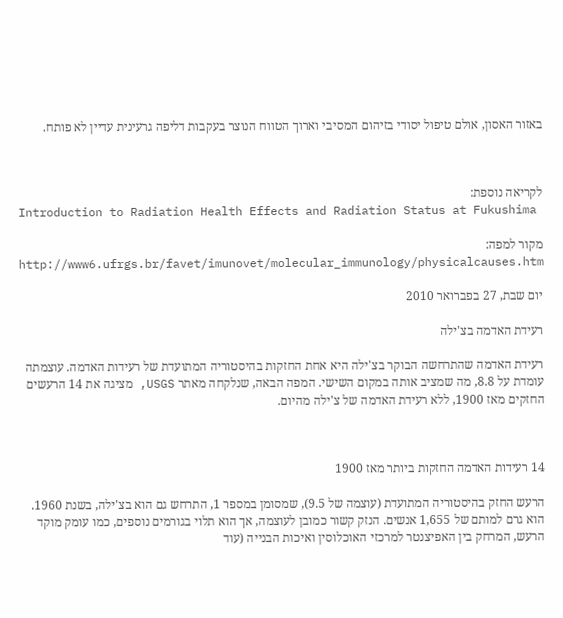באזור האסון, אולם טיפול יסודי בזיהום המסיבי וארוך הטווח הנוצר בעקבות דליפה גרעינית עדיין לא פותח.



לקריאה נוספת:
Introduction to Radiation Health Effects and Radiation Status at Fukushima

מקור למפה: http://www6.ufrgs.br/favet/imunovet/molecular_immunology/physicalcauses.htm

יום שבת, 27 בפברואר 2010

רעידת האדמה בצ'ילה

רעידת האדמה שהתרחשה הבוקר בצ'ילה היא אחת החזקות בהיסטוריה המתועדת של רעידות האדמה. עוצמתה עומדת על 8.8, מה שמציב אותה במקום השישי. המפה הבאה, שנלקחה מאתר USGS, מציגה את 14 הרעשים החזקים מאז 1900, ללא רעידת האדמה של צ'ילה מהיום.



14 רעידות האדמה החזקות ביותר מאז 1900

הרעש החזק בהיסטוריה המתועדת (עוצמה של 9.5), שמסומן במספר 1, התרחש גם הוא בצ'ילה, בשנת 1960. הוא גרם למותם של 1,655 אנשים. הנזק קשור כמובן לעוצמה, אך הוא תלוי בגורמים נוספים, כמו עומק מוקד הרעש, המרחק בין האפיצנטר למרכזי האוכלוסין ואיכות הבנייה (עוד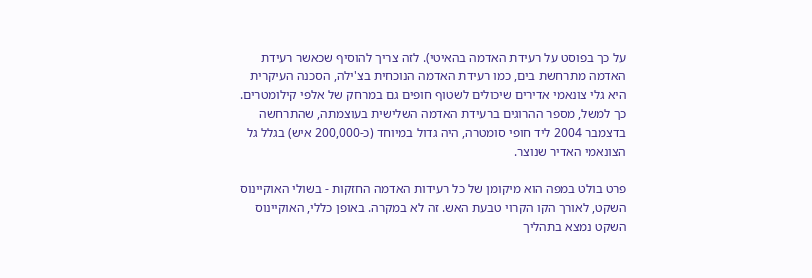על כך בפוסט על רעידת האדמה בהאיטי). לזה צריך להוסיף שכאשר רעידת האדמה מתרחשת בים, כמו רעידת האדמה הנוכחית בצ'ילה, הסכנה העיקרית היא גלי צונאמי אדירים שיכולים לשטוף חופים גם במרחק של אלפי קילומטרים. כך למשל, מספר ההרוגים ברעידת האדמה השלישית בעוצמתה, שהתרחשה בדצמבר 2004 ליד חופי סומטרה, היה גדול במיוחד (כ-200,000 איש) בגלל גל הצונאמי האדיר שנוצר.

פרט בולט במפה הוא מיקומן של כל רעידות האדמה החזקות - בשולי האוקיינוס השקט, לאורך הקו הקרוי טבעת האש. זה לא במקרה. באופן כללי, האוקיינוס השקט נמצא בתהליך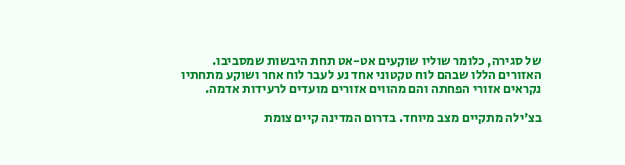של סגירה, כלומר שוליו שוקעים אט-אט תחת היבשות שמסביבו. האזורים הללו שבהם לוח טקטוני אחד נע לעבר לוח אחר ושוקע מתחתיו נקראים אזורי הפחתה והם מהווים אזורים מועדים לרעידות אדמה.

בצ'ילה מתקיים מצב מיוחד. בדרום המדינה קיים צומת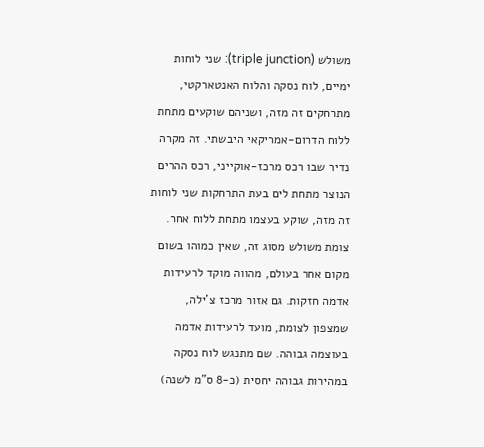משולש (triple junction): שני לוחות ימיים, לוח נסקה והלוח האנטארקטי, מתרחקים זה מזה, ושניהם שוקעים מתחת ללוח הדרום-אמריקאי היבשתי. זה מקרה נדיר שבו רכס מרכז-אוקייני, רכס ההרים הנוצר מתחת לים בעת התרחקות שני לוחות זה מזה, שוקע בעצמו מתחת ללוח אחר. צומת משולש מסוג זה, שאין כמוהו בשום מקום אחר בעולם, מהווה מוקד לרעידות אדמה חזקות. גם אזור מרכז צ'ילה, שמצפון לצומת, מועד לרעידות אדמה בעוצמה גבוהה. שם מתנגש לוח נסקה במהירות גבוהה יחסית (כ-8 ס"מ לשנה)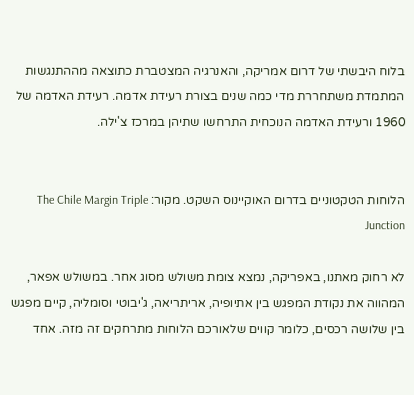בלוח היבשתי של דרום אמריקה, והאנרגיה המצטברת כתוצאה מההתנגשות המתמדת משתחררת מדי כמה שנים בצורת רעידת אדמה. רעידת האדמה של 1960 ורעידת האדמה הנוכחית התרחשו שתיהן במרכז צ'ילה.


הלוחות הטקטוניים בדרום האוקיינוס השקט. מקור: The Chile Margin Triple Junction

לא רחוק מאתנו, באפריקה, נמצא צומת משולש מסוג אחר. במשולש אפאר, המהווה את נקודת המפגש בין אתיופיה, אריתריאה, ג'יבוטי וסומליה, קיים מפגש בין שלושה רכסים, כלומר קווים שלאורכם הלוחות מתרחקים זה מזה. אחד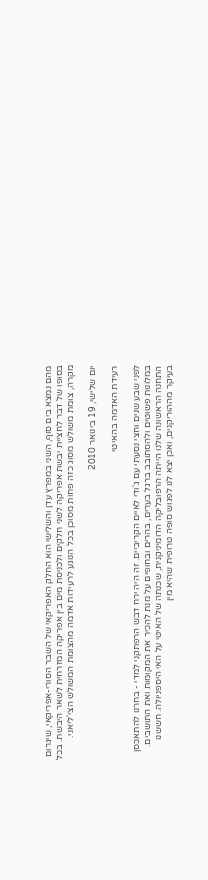מהם נמצא בים סוף, השני במפרץ עדן והשלישי הוא החלק האפריקאי של השבר הסורי-אפריקאי, שיגרום בסופו של דבר לחציית יבשת אפריקה לשני חלקים ולכניסת מים בין אפריקה המזרחית לשאר היבשת. בכל מקרה, צומת משולש מסוג כזה פחות מסוכן בכל הנוגע לרעידות אדמה מהצומת המשולש הצי'ליאני.

יום שלישי, 19 בינואר 2010

רעידת האדמה בהאיטי

לפני שבע שנים וחצי נסעתי עם ג'ודי לאיים הקריביים. זה היה ירח דבש הרפתקני למדי - בחרנו להתאכסן במלונות פשוטים ולהסתובב ברגל בערים, בהרים ובחופים על מנת להכיר את המקומות ואת התושבים. התחנה הראשונה שלנו הייתה הרפובליקה הדומיניקנית, שכנתה של האיטי על האי היספניולה. חששנו בעיקר מההוריקנים, ואכן יצא לנו לפגוש סופה טרופית שהיא מין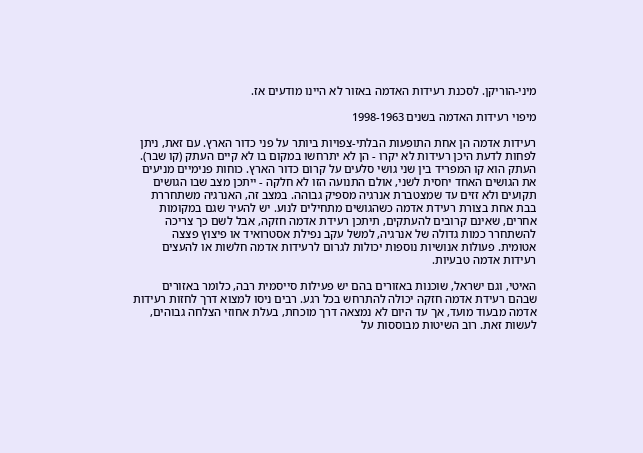מיני-הוריקן. לסכנת רעידות האדמה באזור לא היינו מודעים אז.

מיפוי רעידות האדמה בשנים 1998-1963

רעידות אדמה הן אחת התופעות הבלתי-צפויות ביותר על פני כדור הארץ. עם זאת, ניתן לפחות לדעת היכן רעידות לא יקרו - הן לא יתרחשו במקום בו לא קיים העתק (קו שבר). העתק הוא קו המפריד בין שני גושי סלעים על קרום כדור הארץ. כוחות פנימיים מניעים את הגושים האחד יחסית לשני, אולם התנועה הזו לא חלקה - ייתכן מצב שבו הגושים תקועים ולא זזים עד שמצטברת אנרגיה מספיק גבוהה. במצב זה, האנרגיה משתחררת בבת אחת בצורת רעידת אדמה כשהגושים מתחילים לנוע. יש להעיר שגם במקומות אחרים, שאינם קרובים להעתקים, תיתכן רעידת אדמה חזקה, אבל לשם כך צריכה להשתחרר כמות גדולה של אנרגיה, למשל עקב נפילת אסטרואיד או פיצוץ פצצה אטומית. פעולות אנושיות נוספות יכולות לגרום לרעידות אדמה חלשות או להעצים רעידות אדמה טבעיות.

האיטי, וגם ישראל, שוכנות באזורים בהם יש פעילות סייסמית רבה, כלומר באזורים שבהם רעידת אדמה חזקה יכולה להתרחש בכל רגע. רבים ניסו למצוא דרך לחזות רעידות אדמה מבעוד מועד, אך עד היום לא נמצאה דרך מוכחת, בעלת אחוזי הצלחה גבוהים, לעשות זאת. רוב השיטות מבוססות על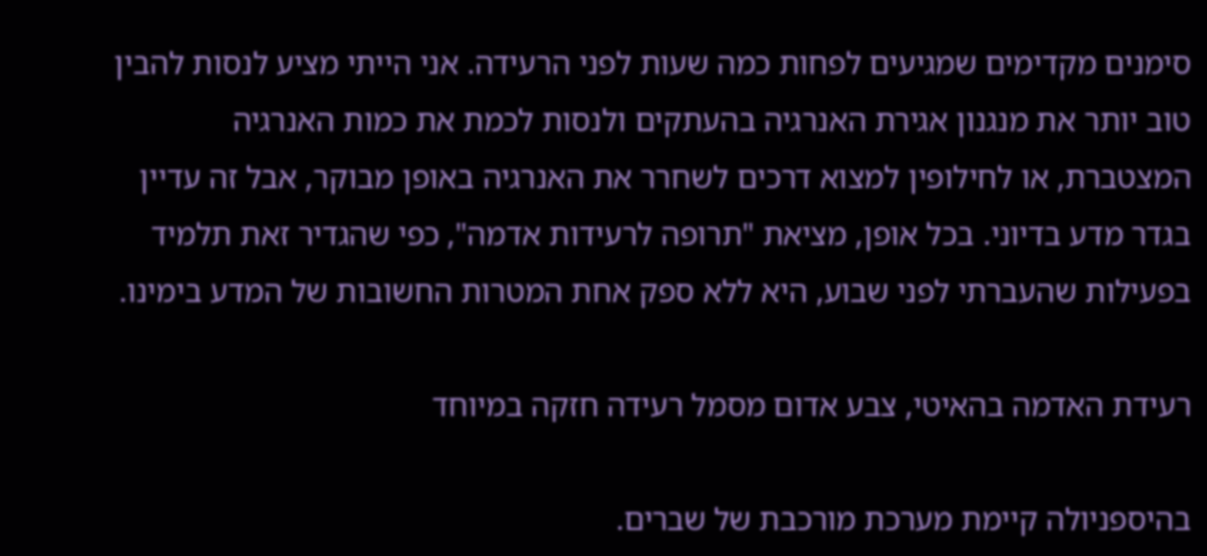סימנים מקדימים שמגיעים לפחות כמה שעות לפני הרעידה. אני הייתי מציע לנסות להבין טוב יותר את מנגנון אגירת האנרגיה בהעתקים ולנסות לכמת את כמות האנרגיה המצטברת, או לחילופין למצוא דרכים לשחרר את האנרגיה באופן מבוקר, אבל זה עדיין בגדר מדע בדיוני. בכל אופן, מציאת "תרופה לרעידות אדמה", כפי שהגדיר זאת תלמיד בפעילות שהעברתי לפני שבוע, היא ללא ספק אחת המטרות החשובות של המדע בימינו.

רעידת האדמה בהאיטי, צבע אדום מסמל רעידה חזקה במיוחד

בהיספניולה קיימת מערכת מורכבת של שברים.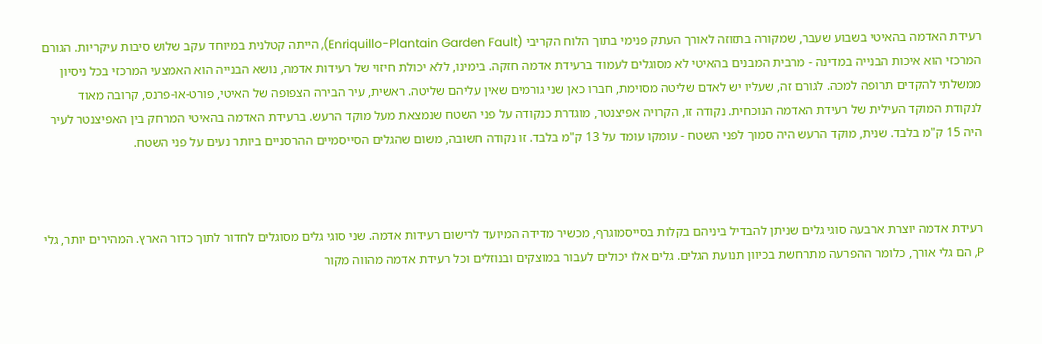רעידת האדמה בהאיטי בשבוע שעבר, שמקורה בתזוזה לאורך העתק פנימי בתוך הלוח הקריבי (Enriquillo-Plantain Garden Fault), הייתה קטלנית במיוחד עקב שלוש סיבות עיקריות. הגורם המרכזי הוא איכות הבנייה במדינה - מרבית המבנים בהאיטי לא מסוגלים לעמוד ברעידת אדמה חזקה. בימינו, ללא יכולת חיזוי של רעידות אדמה, נושא הבנייה הוא האמצעי המרכזי בכל ניסיון ממשלתי להקדים תרופה למכה. לגורם זה, שעליו יש לאדם שליטה מסוימת, חברו כאן שני גורמים שאין עליהם שליטה. ראשית, עיר הבירה הצפופה של האיטי, פורט-או-פרנס, קרובה מאוד לנקודת המוקד העילית של רעידת האדמה הנוכחית. נקודה זו, הקרויה אפיצנטר, מוגדרת כנקודה על פני השטח שנמצאת מעל מוקד הרעש. ברעידת האדמה בהאיטי המרחק בין האפיצנטר לעיר היה 15 ק"מ בלבד. שנית, מוקד הרעש היה סמוך לפני השטח - עומקו עומד על 13 ק"מ בלבד. זו נקודה חשובה, משום שהגלים הסייסמיים ההרסניים ביותר נעים על פני השטח.



רעידת אדמה יוצרת ארבעה סוגי גלים שניתן להבדיל ביניהם בקלות בסייסמוגרף, מכשיר מדידה המיועד לרישום רעידות אדמה. שני סוגי גלים מסוגלים לחדור לתוך כדור הארץ. המהירים יותר, גלי P, הם גלי אורך, כלומר ההפרעה מתרחשת בכיוון תנועת הגלים. גלים אלו יכולים לעבור במוצקים ובנוזלים וכל רעידת אדמה מהווה מקור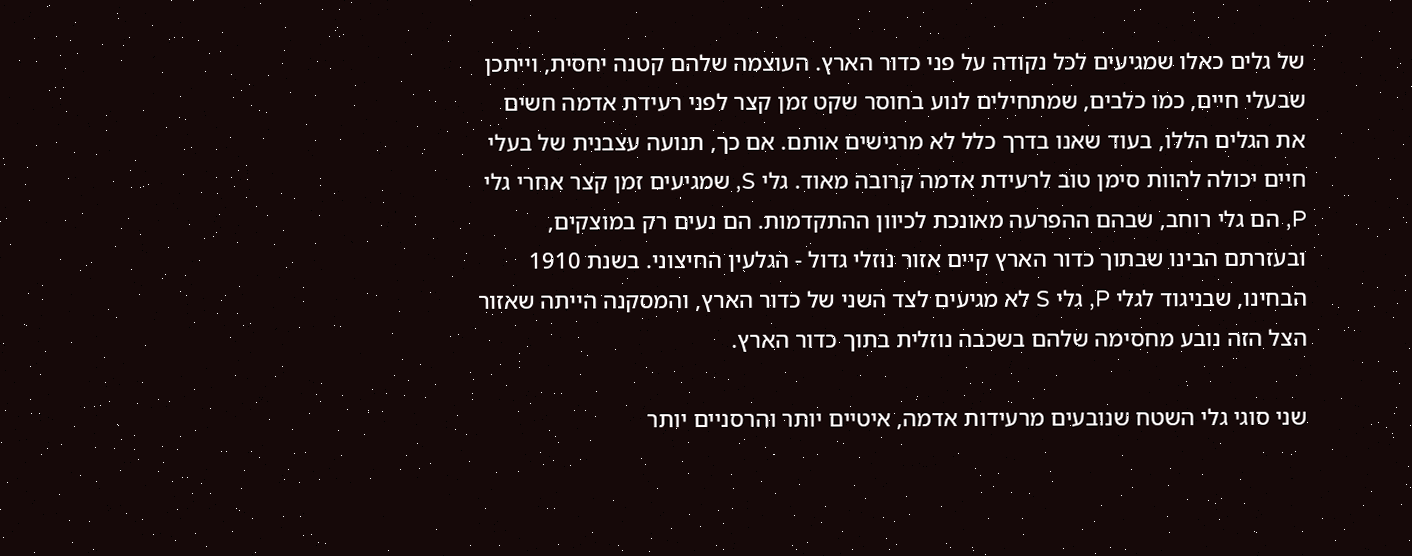של גלים כאלו שמגיעים לכל נקודה על פני כדור הארץ. העוצמה שלהם קטנה יחסית, וייתכן שבעלי חיים, כמו כלבים, שמתחילים לנוע בחוסר שקט זמן קצר לפני רעידת אדמה חשים את הגלים הללו, בעוד שאנו בדרך כלל לא מרגישים אותם. אם כך, תנועה עצבנית של בעלי חיים יכולה להוות סימן טוב לרעידת אדמה קרובה מאוד. גלי S, שמגיעים זמן קצר אחרי גלי P, הם גלי רוחב, שבהם ההפרעה מאונכת לכיוון ההתקדמות. הם נעים רק במוצקים, ובעזרתם הבינו שבתוך כדור הארץ קיים אזור נוזלי גדול - הגלעין החיצוני. בשנת 1910 הבחינו, שבניגוד לגלי P, גלי S לא מגיעים לצד השני של כדור הארץ, והמסקנה הייתה שאזור הצל הזה נובע מחסימה שלהם בשכבה נוזלית בתוך כדור הארץ.

שני סוגי גלי השטח שנובעים מרעידות אדמה, איטיים יותר והרסניים יותר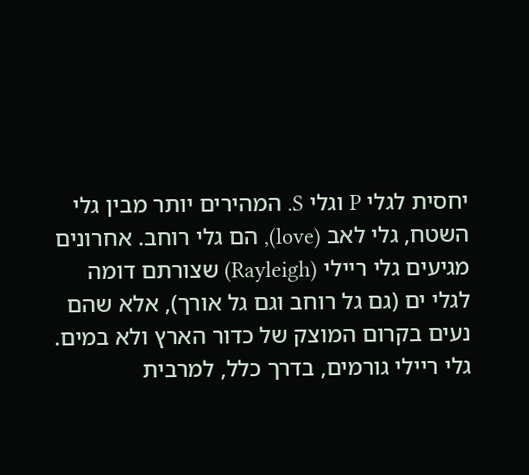יחסית לגלי P וגלי S. המהירים יותר מבין גלי השטח, גלי לאב (love), הם גלי רוחב. אחרונים מגיעים גלי ריילי (Rayleigh) שצורתם דומה לגלי ים (גם גל רוחב וגם גל אורך), אלא שהם נעים בקרום המוצק של כדור הארץ ולא במים. גלי ריילי גורמים, בדרך כלל, למרבית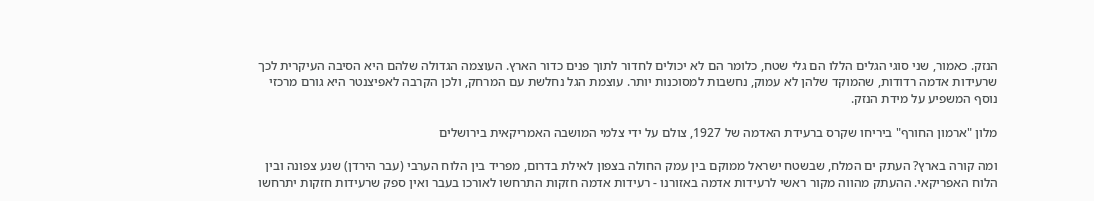הנזק. כאמור, שני סוגי הגלים הללו הם גלי שטח, כלומר הם לא יכולים לחדור לתוך פנים כדור הארץ. העוצמה הגדולה שלהם היא הסיבה העיקרית לכך שרעידות אדמה רדודות, שהמוקד שלהן לא עמוק, נחשבות למסוכנות יותר. עוצמת הגל נחלשת עם המרחק, ולכן הקרבה לאפיצנטר היא גורם מרכזי נוסף המשפיע על מידת הנזק.

מלון "ארמון החורף" ביריחו שקרס ברעידת האדמה של 1927, צולם על ידי צלמי המושבה האמריקאית בירושלים

ומה קורה בארץ? העתק ים המלח, שבשטח ישראל ממוקם בין עמק החולה בצפון לאילת בדרום, מפריד בין הלוח הערבי (עבר הירדן) שנע צפונה ובין הלוח האפריקאי. ההעתק מהווה מקור ראשי לרעידות אדמה באזורנו - רעידות אדמה חזקות התרחשו לאורכו בעבר ואין ספק שרעידות חזקות יתרחשו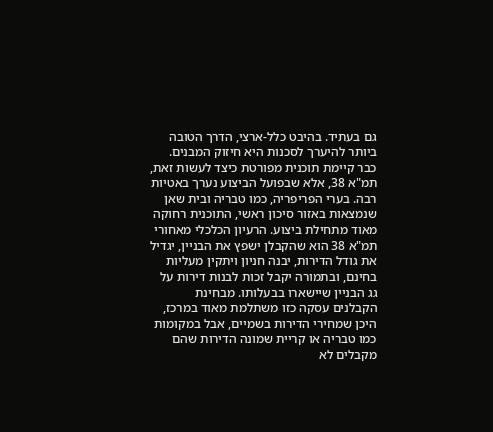גם בעתיד. בהיבט כלל-ארצי, הדרך הטובה ביותר להיערך לסכנות היא חיזוק המבנים. כבר קיימת תוכנית מפורטת כיצד לעשות זאת, תמ"א 38, אלא שבפועל הביצוע נערך באטיות רבה. בערי הפריפריה, כמו טבריה ובית שאן שנמצאות באזור סיכון ראשי, התוכנית רחוקה מאוד מתחילת ביצוע. הרעיון הכלכלי מאחורי תמ"א 38 הוא שהקבלן ישפץ את הבניין, יגדיל את גודל הדירות, יבנה חניון ויתקין מעליות בחינם, ובתמורה יקבל זכות לבנות דירות על גג הבניין שיישארו בבעלותו. מבחינת הקבלנים עסקה כזו משתלמת מאוד במרכז, היכן שמחירי הדירות בשמיים, אבל במקומות כמו טבריה או קריית שמונה הדירות שהם מקבלים לא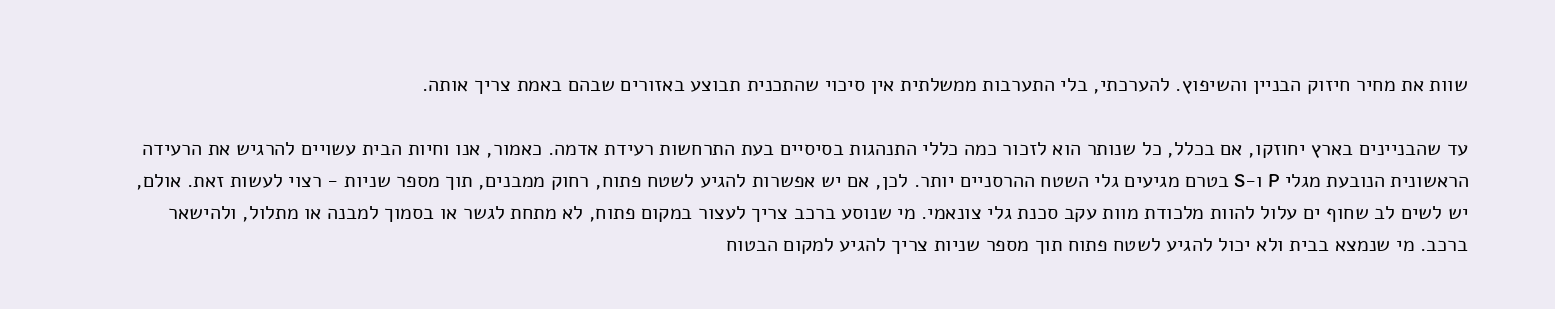שוות את מחיר חיזוק הבניין והשיפוץ. להערכתי, בלי התערבות ממשלתית אין סיכוי שהתכנית תבוצע באזורים שבהם באמת צריך אותה.

עד שהבניינים בארץ יחוזקו, אם בכלל, כל שנותר הוא לזכור כמה כללי התנהגות בסיסיים בעת התרחשות רעידת אדמה. כאמור, אנו וחיות הבית עשויים להרגיש את הרעידה הראשונית הנובעת מגלי P ו-S בטרם מגיעים גלי השטח ההרסניים יותר. לכן, אם יש אפשרות להגיע לשטח פתוח, רחוק ממבנים, תוך מספר שניות - רצוי לעשות זאת. אולם, יש לשים לב שחוף ים עלול להוות מלכודת מוות עקב סכנת גלי צונאמי. מי שנוסע ברכב צריך לעצור במקום פתוח, לא מתחת לגשר או בסמוך למבנה או מתלול, ולהישאר ברכב. מי שנמצא בבית ולא יכול להגיע לשטח פתוח תוך מספר שניות צריך להגיע למקום הבטוח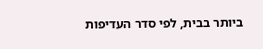ביותר בבית, לפי סדר העדיפות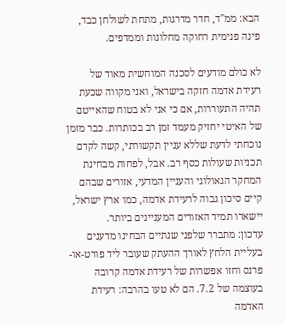הבא: ממ"ד, חדר מדרגות, מתחת לשולחן כבד, פינה פנימית רחוקה מחלונות וממדפים.

לא כולם מודעים לסכנה המוחשית מאוד של רעידת אדמה חזקה בישראל, ואני מקווה שכעת תהיה התעוררות, אם כי אני לא בטוח שהאייטם של האיטי יחזיק מעמד זמן רב בכותרות. כבר מזמן נוכחתי לדעת שללא עניין תקשורתי, קשה לקדם תכניות שעולות כסף רב. אבל, לפחות מבחינת המחקר הגאולוגי והעניין המדעי, אזורים שבהם קיים סיכון גבוה לרעידת אדמה, כמו ארץ ישראל, יישארו תמיד האזורים המעניינים ביותר.
עדכון: מתברר שלפני שנתיים הבחינו מדענים בעליית הלחץ לאורך ההעתק שעובר ליד פורט-או-פרנס וחזו אפשרות של רעידת אדמה קרובה בעוצמה של 7.2. הם לא טעו בהרבה: רעידת האדמה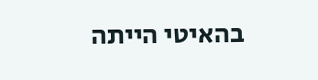בהאיטי הייתה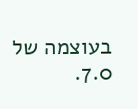בעוצמה של 7.0.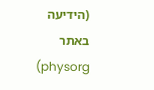(הידיעה באתר physorg)